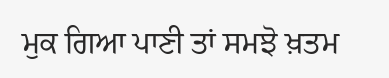ਮੁਕ ਗਿਆ ਪਾਣੀ ਤਾਂ ਸਮਝੋ ਖ਼ਤਮ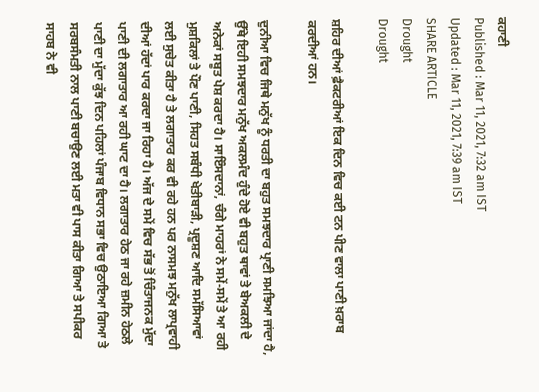ਕਹਾਣੀ
Published : Mar 11, 2021, 7:32 am IST
Updated : Mar 11, 2021, 7:39 am IST
SHARE ARTICLE
Drought
Drought

ਸ਼ਹਿਰ ਦੀਆਂ ਫ਼ੈਕਟਰੀਆਂ ਇਕ ਦਿਨ ਵਿਚ ਕਈ ਟਨ ਪੀਣ ਵਾਲਾ ਪਾਣੀ ਖ਼ਰਾਬ ਕਰਦੀਆਂ ਹਨ।

ਦੁਨੀਆ ਵਿਚ ਜਿਥੇ ਮਨੁੱਖ ਨੂੰ ਧਰਤੀ ਦਾ ਬਹੁਤ ਸਮਝਦਾਰ ਪ੍ਰਾਣੀ ਸਮਝਿਆ ਜਾਂਦਾ ਹੈ, ਉੱਥੇ ਇਹੀ ਸਮਝਦਾਰ ਮਨੁੱਖ ਅਕਲਮੰਦ ਹੁੰਦੇ ਹੋਏ ਵੀ ਬਹੁਤ ਥਾਵਾਂ ਤੇ ਬੇਅਕਲੀ ਦੇ ਅਨੇਕਾਂ ਸਬੂਤ ਪੇਸ਼ ਕਰਦਾ ਹੈ। ਸਾਇੰਸਦਾਨਾਂ, ਚੰਗੇ ਮਾਹਰਾਂ ਨੇ ਸਮੇਂ-ਸਮੇਂ ਤੇ ਆ ਰਹੀ ਮੁਸ਼ਕਿਲਾਂ ਤੇ ਪੌਣ ਪਾਣੀ, ਸਿਹਤ ਸਬੰਧੀ ਖੇਤੀਬਾੜੀ, ਪ੍ਰਦੂਸ਼ਣ ਆਦਿ ਸਮੱਸਿਆਵਾਂ ਲਈ ਸੁਚੇਤ ਕੀਤਾ ਹੈ ਤੇ ਲਗਾਤਾਰ ਕਰ ਵੀ ਰਹੇ ਹਨ ਪਰ ਨਾਸਮਝ ਮਨੁੱਖ ਲਾਪ੍ਰਵਾਹੀ ਦੀਆਂ ਹੱਦਾਂ ਪਾਰ ਕਰਦਾ ਜਾ ਰਿਹਾ ਹੈ। ਅੱਜ ਦੇ ਸਮੇਂ ਵਿਚ ਸੱਭ ਤੋਂ ਚਿੰਤਾਜਨਕ ਮੁੱਦਾ ਪਾਣੀ ਦੀ ਲਗਾਤਾਰ ਆ ਰਹੀ ਘਾਟ ਦਾ ਹੈ। ਲਗਾਤਾਰ ਹੇਠ ਜਾ ਰਹੇ ਜ਼ਮੀਨ ਹੇਠਲੇ ਪਾਣੀ ਦਾ ਮੁੱਦਾ ਕੁੱਝ ਦਿਨ ਪਹਿਲਾਂ ਪੰਜਾਬ ਵਿਧਾਨ ਸਭਾ ਵਿਚ ਉਠਾਇਆ ਗਿਆ ਤੇ ਸਰਬਸੰਮਤੀ ਨਾਲ ਪਾਣੀ ਬਚਾਉਣ ਲਈ ਮਤਾ ਵੀ ਪਾਸ ਕੀਤਾ ਗਿਆ ਤੇ ਸਪੀਕਰ ਸਾਹਬ ਨੇ ਵੀ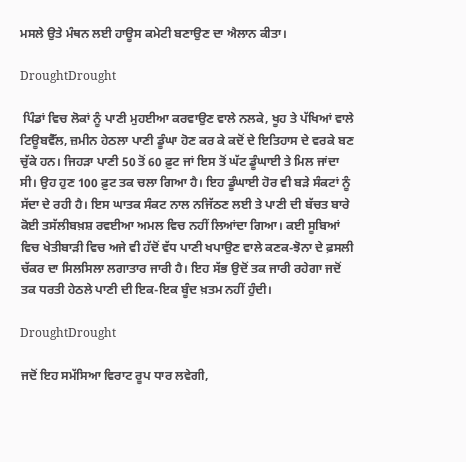ਮਸਲੇ ਉਤੇ ਮੰਥਨ ਲਈ ਹਾਊਸ ਕਮੇਟੀ ਬਣਾਉਣ ਦਾ ਐਲਾਨ ਕੀਤਾ।

DroughtDrought

 ਪਿੰਡਾਂ ਵਿਚ ਲੋਕਾਂ ਨੂੰ ਪਾਣੀ ਮੁਹਈਆ ਕਰਵਾਉਣ ਵਾਲੇ ਨਲਕੇ, ਖੂਹ ਤੇ ਪੱਖਿਆਂ ਵਾਲੇ ਟਿਊਬਵੈੱਲ, ਜ਼ਮੀਨ ਹੇਠਲਾ ਪਾਣੀ ਡੂੰਘਾ ਹੋਣ ਕਰ ਕੇ ਕਦੋਂ ਦੇ ਇਤਿਹਾਸ ਦੇ ਵਰਕੇ ਬਣ ਚੁੱਕੇ ਹਨ। ਜਿਹੜਾ ਪਾਣੀ 50 ਤੋਂ 60 ਫ਼ੁਟ ਜਾਂ ਇਸ ਤੋਂ ਘੱਟ ਡੂੰਘਾਈ ਤੇ ਮਿਲ ਜਾਂਦਾ ਸੀ। ਉਹ ਹੁਣ 100 ਫ਼ੁਟ ਤਕ ਚਲਾ ਗਿਆ ਹੈ। ਇਹ ਡੂੰਘਾਈ ਹੋਰ ਵੀ ਬੜੇ ਸੰਕਟਾਂ ਨੂੰ ਸੱਦਾ ਦੇ ਰਹੀ ਹੈ। ਇਸ ਘਾਤਕ ਸੰਕਟ ਨਾਲ ਨਜਿੱਠਣ ਲਈ ਤੇ ਪਾਣੀ ਦੀ ਬੱਚਤ ਬਾਰੇ ਕੋਈ ਤਸੱਲੀਬਖ਼ਸ਼ ਰਵਈਆ ਅਮਲ ਵਿਚ ਨਹੀਂ ਲਿਆਂਦਾ ਗਿਆ। ਕਈ ਸੂਬਿਆਂ ਵਿਚ ਖੇਤੀਬਾੜੀ ਵਿਚ ਅਜੇ ਵੀ ਹੱਦੋਂ ਵੱਧ ਪਾਣੀ ਖਪਾਉਣ ਵਾਲੇ ਕਣਕ-ਝੋਨਾ ਦੇ ਫ਼ਸਲੀ ਚੱਕਰ ਦਾ ਸਿਲਸਿਲਾ ਲਗਾਤਾਰ ਜਾਰੀ ਹੈ। ਇਹ ਸੱਭ ਉਦੋਂ ਤਕ ਜਾਰੀ ਰਹੇਗਾ ਜਦੋਂ ਤਕ ਧਰਤੀ ਹੇਠਲੇ ਪਾਣੀ ਦੀ ਇਕ-ਇਕ ਬੂੰਦ ਖ਼ਤਮ ਨਹੀਂ ਹੁੰਦੀ।

DroughtDrought

ਜਦੋਂ ਇਹ ਸਮੱਸਿਆ ਵਿਰਾਟ ਰੂਪ ਧਾਰ ਲਵੇਗੀ,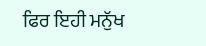ਫਿਰ ਇਹੀ ਮਨੁੱਖ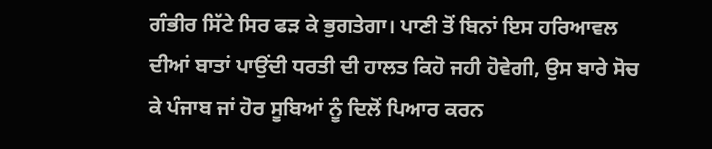ਗੰਭੀਰ ਸਿੱਟੇ ਸਿਰ ਫੜ ਕੇ ਭੁਗਤੇਗਾ। ਪਾਣੀ ਤੋਂ ਬਿਨਾਂ ਇਸ ਹਰਿਆਵਲ ਦੀਆਂ ਬਾਤਾਂ ਪਾਉਂਦੀ ਧਰਤੀ ਦੀ ਹਾਲਤ ਕਿਹੋ ਜਹੀ ਹੋਵੇਗੀ, ਉਸ ਬਾਰੇ ਸੋਚ ਕੇ ਪੰਜਾਬ ਜਾਂ ਹੋਰ ਸੂਬਿਆਂ ਨੂੰ ਦਿਲੋਂ ਪਿਆਰ ਕਰਨ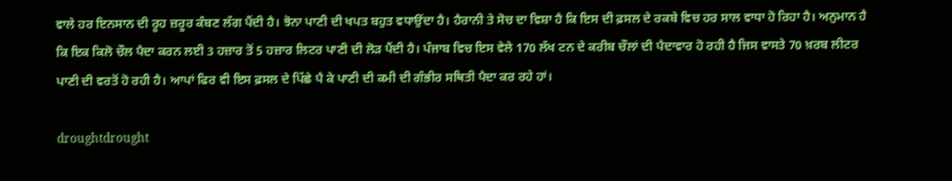ਵਾਲੇ ਹਰ ਇਨਸਾਨ ਦੀ ਰੂਹ ਜ਼ਰੂਰ ਕੰਬਣ ਲੱਗ ਪੈਂਦੀ ਹੈ। ਝੋਨਾ ਪਾਣੀ ਦੀ ਖਪਤ ਬਹੁਤ ਵਧਾਉਂਦਾ ਹੈ। ਹੈਰਾਨੀ ਤੇ ਸੋਚ ਦਾ ਵਿਸ਼ਾ ਹੈ ਕਿ ਇਸ ਦੀ ਫ਼ਸਲ ਦੇ ਰਕਬੇ ਵਿਚ ਹਰ ਸਾਲ ਵਾਧਾ ਹੋ ਰਿਹਾ ਹੈ। ਅਨੁਮਾਨ ਹੈ ਕਿ ਇਕ ਕਿਲੋ ਚੌਲ ਪੈਦਾ ਕਰਨ ਲਈ 3 ਹਜ਼ਾਰ ਤੋਂ 5 ਹਜ਼ਾਰ ਲਿਟਰ ਪਾਣੀ ਦੀ ਲੋੜ ਪੈਂਦੀ ਹੈ। ਪੰਜਾਬ ਵਿਚ ਇਸ ਵੇਲੇ 170 ਲੱਖ ਟਨ ਦੇ ਕਰੀਬ ਚੌਲਾਂ ਦੀ ਪੈਦਾਵਾਰ ਹੋ ਰਹੀ ਹੈ ਜਿਸ ਵਾਸਤੇ 70 ਖ਼ਰਬ ਲੀਟਰ ਪਾਣੀ ਦੀ ਵਰਤੋਂ ਹੋ ਰਹੀ ਹੈ। ਆਪਾਂ ਫਿਰ ਵੀ ਇਸ ਫ਼ਸਲ ਦੇ ਪਿੱਛੇ ਪੈ ਕੇ ਪਾਣੀ ਦੀ ਕਮੀ ਦੀ ਗੰਭੀਰ ਸਥਿਤੀ ਪੈਦਾ ਕਰ ਰਹੇ ਹਾਂ।

droughtdrought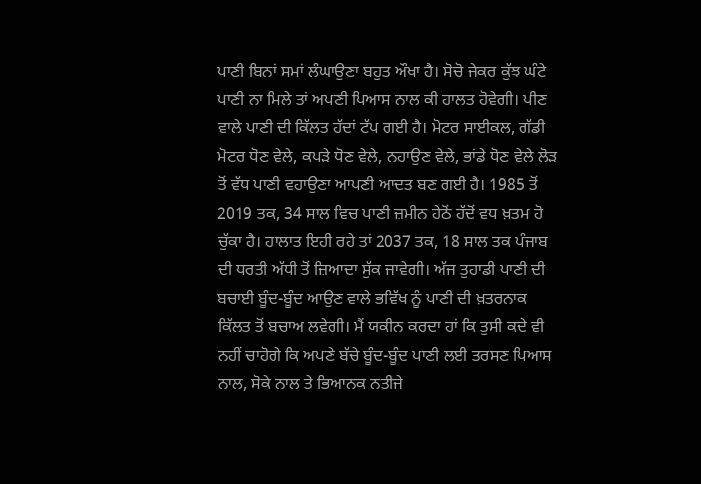ਪਾਣੀ ਬਿਨਾਂ ਸਮਾਂ ਲੰਘਾਉਣਾ ਬਹੁਤ ਔਖਾ ਹੈ। ਸੋਚੋ ਜੇਕਰ ਕੁੱਝ ਘੰਟੇ ਪਾਣੀ ਨਾ ਮਿਲੇ ਤਾਂ ਅਪਣੀ ਪਿਆਸ ਨਾਲ ਕੀ ਹਾਲਤ ਹੋਵੇਗੀ। ਪੀਣ ਵਾਲੇ ਪਾਣੀ ਦੀ ਕਿੱਲਤ ਹੱਦਾਂ ਟੱਪ ਗਈ ਹੈ। ਮੋਟਰ ਸਾਈਕਲ, ਗੱਡੀ ਮੋਟਰ ਧੋਣ ਵੇਲੇ, ਕਪੜੇ ਧੋਣ ਵੇਲੇ, ਨਹਾਉਣ ਵੇਲੇ, ਭਾਂਡੇ ਧੋਣ ਵੇਲੇ ਲੋੜ ਤੋਂ ਵੱਧ ਪਾਣੀ ਵਹਾਉਣਾ ਆਪਣੀ ਆਦਤ ਬਣ ਗਈ ਹੈ। 1985 ਤੋਂ 2019 ਤਕ, 34 ਸਾਲ ਵਿਚ ਪਾਣੀ ਜ਼ਮੀਨ ਹੇਠੋਂ ਹੱਦੋਂ ਵਧ ਖ਼ਤਮ ਹੋ ਚੁੱਕਾ ਹੈ। ਹਾਲਾਤ ਇਹੀ ਰਹੇ ਤਾਂ 2037 ਤਕ, 18 ਸਾਲ ਤਕ ਪੰਜਾਬ ਦੀ ਧਰਤੀ ਅੱਧੀ ਤੋਂ ਜ਼ਿਆਦਾ ਸੁੱਕ ਜਾਵੇਗੀ। ਅੱਜ ਤੁਹਾਡੀ ਪਾਣੀ ਦੀ ਬਚਾਈ ਬੂੰਦ-ਬੂੰਦ ਆਉਣ ਵਾਲੇ ਭਵਿੱਖ ਨੂੰ ਪਾਣੀ ਦੀ ਖ਼ਤਰਨਾਕ ਕਿੱਲਤ ਤੋਂ ਬਚਾਅ ਲਵੇਗੀ। ਮੈਂ ਯਕੀਨ ਕਰਦਾ ਹਾਂ ਕਿ ਤੁਸੀ ਕਦੇ ਵੀ ਨਹੀਂ ਚਾਹੋਗੇ ਕਿ ਅਪਣੇ ਬੱਚੇ ਬੂੰਦ-ਬੂੰਦ ਪਾਣੀ ਲਈ ਤਰਸਣ ਪਿਆਸ ਨਾਲ, ਸੋਕੇ ਨਾਲ ਤੇ ਭਿਆਨਕ ਨਤੀਜੇ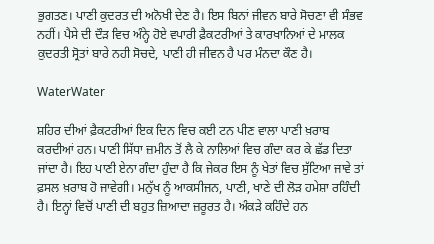ਭੁਗਤਣ। ਪਾਣੀ ਕੁਦਰਤ ਦੀ ਅਨੋਖੀ ਦੇਣ ਹੈ। ਇਸ ਬਿਨਾਂ ਜੀਵਨ ਬਾਰੇ ਸੋਚਣਾ ਵੀ ਸੰਭਵ ਨਹੀਂ। ਪੈਸੇ ਦੀ ਦੌੜ ਵਿਚ ਅੰਨ੍ਹੇ ਹੋਏ ਵਪਾਰੀ ਫ਼ੈਕਟਰੀਆਂ ਤੇ ਕਾਰਖਾਨਿਆਂ ਦੇ ਮਾਲਕ ਕੁਦਰਤੀ ਸ੍ਰੋਤਾਂ ਬਾਰੇ ਨਹੀ ਸੋਚਦੇ, ਪਾਣੀ ਹੀ ਜੀਵਨ ਹੈ ਪਰ ਮੰਨਦਾ ਕੌਣ ਹੈ।

WaterWater

ਸ਼ਹਿਰ ਦੀਆਂ ਫ਼ੈਕਟਰੀਆਂ ਇਕ ਦਿਨ ਵਿਚ ਕਈ ਟਨ ਪੀਣ ਵਾਲਾ ਪਾਣੀ ਖ਼ਰਾਬ ਕਰਦੀਆਂ ਹਨ। ਪਾਣੀ ਸਿੱਧਾ ਜ਼ਮੀਨ ਤੋਂ ਲੈ ਕੇ ਨਾਲਿਆਂ ਵਿਚ ਗੰਦਾ ਕਰ ਕੇ ਛੱਡ ਦਿਤਾ ਜਾਂਦਾ ਹੈ। ਇਹ ਪਾਣੀ ਏਨਾ ਗੰਦਾ ਹੁੰਦਾ ਹੈ ਕਿ ਜੇਕਰ ਇਸ ਨੂੰ ਖੇਤਾਂ ਵਿਚ ਸੁੱਟਿਆ ਜਾਵੇ ਤਾਂ ਫ਼ਸਲ ਖ਼ਰਾਬ ਹੋ ਜਾਵੇਗੀ। ਮਨੁੱਖ ਨੂੰ ਆਕਸੀਜਨ, ਪਾਣੀ, ਖਾਣੇ ਦੀ ਲੋੜ ਹਮੇਸ਼ਾ ਰਹਿੰਦੀ ਹੈ। ਇਨ੍ਹਾਂ ਵਿਚੋਂ ਪਾਣੀ ਦੀ ਬਹੁਤ ਜ਼ਿਆਦਾ ਜ਼ਰੂਰਤ ਹੈ। ਅੰਕੜੇ ਕਹਿੰਦੇ ਹਨ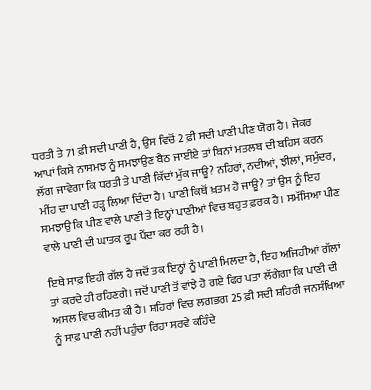ਧਰਤੀ ਤੇ 71 ਫ਼ੀ ਸਦੀ ਪਾਣੀ ਹੈ, ਉਸ ਵਿਚੋਂ 2 ਫ਼ੀ ਸਦੀ ਪਾਣੀ ਪੀਣ ਯੋਗ ਹੈ। ਜੇਕਰ ਆਪਾਂ ਕਿਸੇ ਨਾਸਮਝ ਨੂੰ ਸਮਝਾਉਣ ਬੈਠ ਜਾਈਏ ਤਾਂ ਬਿਨਾਂ ਮਤਲਬ ਦੀ ਬਹਿਸ ਕਰਨ ਲੱਗ ਜਾਵੇਗਾ ਕਿ ਧਰਤੀ ਤੇ ਪਾਣੀ ਕਿੱਦਾਂ ਮੁੱਕ ਜਾਊ? ਨਹਿਰਾਂ, ਨਦੀਆਂ, ਝੀਲਾਂ, ਸਮੁੰਦਰ, ਮੀਂਹ ਦਾ ਪਾਣੀ ਹੜ੍ਹ ਲਿਆ ਦਿੰਦਾ ਹੈ। ਪਾਣੀ ਕਿਥੋਂ ਖ਼ਤਮ ਹੋ ਜਾਊ? ਤਾਂ ਉਸ ਨੂੰ ਇਹ ਸਮਝਾਉ ਕਿ ਪੀਣ ਵਾਲੇ ਪਾਣੀ ਤੇ ਇਨ੍ਹਾਂ ਪਾਣੀਆਂ ਵਿਚ ਬਹੁਤ ਫ਼ਰਕ ਹੈ। ਸਮੱਸਿਆ ਪੀਣ ਵਾਲੇ ਪਾਣੀ ਦੀ ਘਾਤਕ ਰੂਪ ਪੈਂਦਾ ਕਰ ਰਹੀ ਹੈ।

ਇਥੇ ਸਾਫ਼ ਇਹੀ ਗੱਲ ਹੈ ਜਦੋਂ ਤਕ ਇਨ੍ਹਾਂ ਨੂੰ ਪਾਣੀ ਮਿਲਦਾ ਹੈ, ਇਹ ਅਜਿਹੀਆਂ ਗੱਲਾਂ ਤਾਂ ਕਰਦੇ ਹੀ ਰਹਿਣਗੇ। ਜਦੋਂ ਪਾਣੀ ਤੋਂ ਵਾਂਝੇ ਹੋ ਗਏ ਫਿਰ ਪਤਾ ਲੱਗੇਗਾ ਕਿ ਪਾਣੀ ਦੀ ਅਸਲ ਵਿਚ ਕੀਮਤ ਕੀ ਹੈ। ਸ਼ਹਿਰਾਂ ਵਿਚ ਲਗਭਗ 25 ਫ਼ੀ ਸਦੀ ਸ਼ਹਿਰੀ ਜਨਸੰਖਿਆ ਨੂੰ ਸਾਫ਼ ਪਾਣੀ ਨਹੀਂ ਪਹੁੰਚਾ ਰਿਹਾ ਸਰਵੇ ਕਹਿੰਦੇ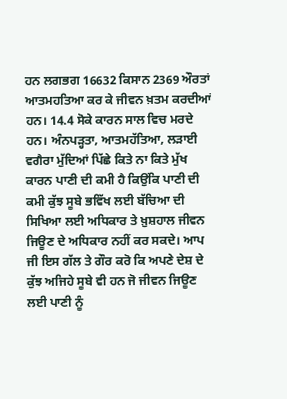ਹਨ ਲਗਭਗ 16632 ਕਿਸਾਨ 2369 ਔਰਤਾਂ ਆਤਮਹਤਿਆ ਕਰ ਕੇ ਜੀਵਨ ਖ਼ਤਮ ਕਰਦੀਆਂ ਹਨ। 14.4 ਸੋਕੇ ਕਾਰਨ ਸਾਲ ਵਿਚ ਮਰਦੇ ਹਨ। ਅੰਨਪੜ੍ਹਤਾ, ਆਤਮਹੱਤਿਆ, ਲੜਾਈ ਵਗੈਰਾ ਮੁੱਦਿਆਂ ਪਿੱਛੇ ਕਿਤੇ ਨਾ ਕਿਤੇ ਮੁੱਖ ਕਾਰਨ ਪਾਣੀ ਦੀ ਕਮੀ ਹੈ ਕਿਉਂਕਿ ਪਾਣੀ ਦੀ ਕਮੀ ਕੁੱਝ ਸੂਬੇ ਭਵਿੱਖ ਲਈ ਬੱਚਿਆ ਦੀ ਸਿਖਿਆ ਲਈ ਅਧਿਕਾਰ ਤੇ ਖ਼ੁਸ਼ਹਾਲ ਜੀਵਨ ਜਿਊਣ ਦੇ ਅਧਿਕਾਰ ਨਹੀਂ ਕਰ ਸਕਦੇ। ਆਪ ਜੀ ਇਸ ਗੱਲ ਤੇ ਗੌਰ ਕਰੋ ਕਿ ਅਪਣੇ ਦੇਸ਼ ਦੇ ਕੁੱਝ ਅਜਿਹੇ ਸੂਬੇ ਵੀ ਹਨ ਜੋ ਜੀਵਨ ਜਿਊਣ ਲਈ ਪਾਣੀ ਨੂੰ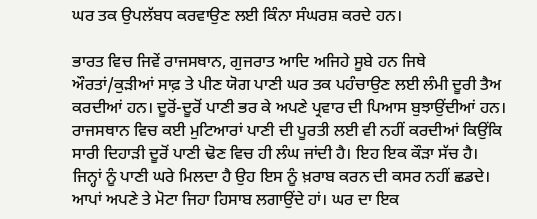ਘਰ ਤਕ ਉਪਲੱਬਧ ਕਰਵਾਉਣ ਲਈ ਕਿੰਨਾ ਸੰਘਰਸ਼ ਕਰਦੇ ਹਨ।

ਭਾਰਤ ਵਿਚ ਜਿਵੇਂ ਰਾਜਸਥਾਨ, ਗੁਜਰਾਤ ਆਦਿ ਅਜਿਹੇ ਸੂਬੇ ਹਨ ਜਿਥੇ ਔਰਤਾਂ/ਕੁੜੀਆਂ ਸਾਫ਼ ਤੇ ਪੀਣ ਯੋਗ ਪਾਣੀ ਘਰ ਤਕ ਪਹੰਚਾਉਣ ਲਈ ਲੰਮੀ ਦੂਰੀ ਤੈਅ ਕਰਦੀਆਂ ਹਨ। ਦੂਰੋਂ-ਦੂਰੋਂ ਪਾਣੀ ਭਰ ਕੇ ਅਪਣੇ ਪ੍ਰਵਾਰ ਦੀ ਪਿਆਸ ਬੁਝਾਉਂਦੀਆਂ ਹਨ। ਰਾਜਸਥਾਨ ਵਿਚ ਕਈ ਮੁਟਿਆਰਾਂ ਪਾਣੀ ਦੀ ਪੂਰਤੀ ਲਈ ਵੀ ਨਹੀਂ ਕਰਦੀਆਂ ਕਿਉਂਕਿ ਸਾਰੀ ਦਿਹਾੜੀ ਦੂਰੋਂ ਪਾਣੀ ਢੋਣ ਵਿਚ ਹੀ ਲੰਘ ਜਾਂਦੀ ਹੈ। ਇਹ ਇਕ ਕੌੜਾ ਸੱਚ ਹੈ। ਜਿਨ੍ਹਾਂ ਨੂੰ ਪਾਣੀ ਘਰੇ ਮਿਲਦਾ ਹੈ ਉਹ ਇਸ ਨੂੰ ਖ਼ਰਾਬ ਕਰਨ ਦੀ ਕਸਰ ਨਹੀਂ ਛਡਦੇ। ਆਪਾਂ ਅਪਣੇ ਤੇ ਮੋਟਾ ਜਿਹਾ ਹਿਸਾਬ ਲਗਾਉਂਦੇ ਹਾਂ। ਘਰ ਦਾ ਇਕ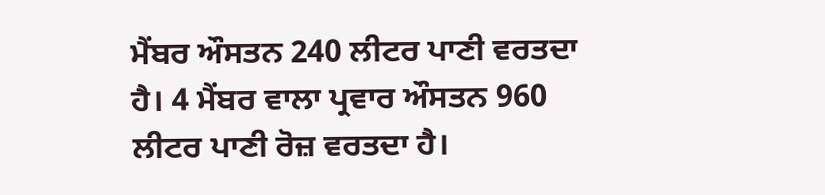ਮੈਂਬਰ ਔਸਤਨ 240 ਲੀਟਰ ਪਾਣੀ ਵਰਤਦਾ ਹੈ। 4 ਮੈਂਬਰ ਵਾਲਾ ਪ੍ਰਵਾਰ ਔਸਤਨ 960 ਲੀਟਰ ਪਾਣੀ ਰੋਜ਼ ਵਰਤਦਾ ਹੈ।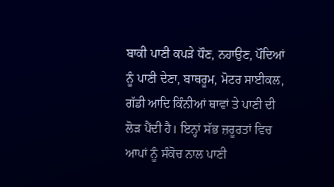ਬਾਕੀ ਪਾਣੀ ਕਪੜੇ ਧੌਣ, ਨਹਾਉਣ, ਪੌਦਿਆਂ ਨੂੰ ਪਾਣੀ ਦੇਣਾ, ਬਾਥਰੂਮ, ਮੋਟਰ ਸਾਈਕਲ, ਗੱਡੀ ਆਦਿ ਕਿੰਨੀਆਂ ਥਾਵਾਂ ਤੇ ਪਾਣੀ ਦੀ ਲੋੜ ਪੈਂਦੀ ਹੈ। ਇਨ੍ਹਾਂ ਸੱਭ ਜ਼ਰੂਰਤਾਂ ਵਿਚ ਆਪਾਂ ਨੂੰ ਸੰਕੋਚ ਨਾਲ ਪਾਣੀ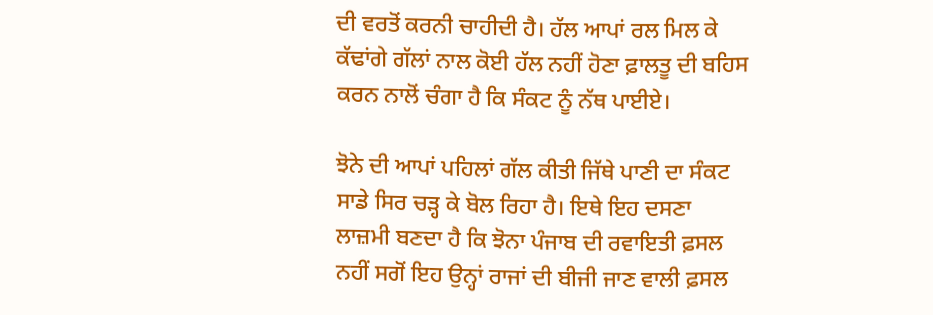ਦੀ ਵਰਤੋਂ ਕਰਨੀ ਚਾਹੀਦੀ ਹੈ। ਹੱਲ ਆਪਾਂ ਰਲ ਮਿਲ ਕੇ ਕੱਢਾਂਗੇ ਗੱਲਾਂ ਨਾਲ ਕੋਈ ਹੱਲ ਨਹੀਂ ਹੋਣਾ ਫ਼ਾਲਤੂ ਦੀ ਬਹਿਸ ਕਰਨ ਨਾਲੋਂ ਚੰਗਾ ਹੈ ਕਿ ਸੰਕਟ ਨੂੰ ਨੱਥ ਪਾਈਏ।

ਝੋਨੇ ਦੀ ਆਪਾਂ ਪਹਿਲਾਂ ਗੱਲ ਕੀਤੀ ਜਿੱਥੇ ਪਾਣੀ ਦਾ ਸੰਕਟ ਸਾਡੇ ਸਿਰ ਚੜ੍ਹ ਕੇ ਬੋਲ ਰਿਹਾ ਹੈ। ਇਥੇ ਇਹ ਦਸਣਾ ਲਾਜ਼ਮੀ ਬਣਦਾ ਹੈ ਕਿ ਝੋਨਾ ਪੰਜਾਬ ਦੀ ਰਵਾਇਤੀ ਫ਼ਸਲ ਨਹੀਂ ਸਗੋਂ ਇਹ ਉਨ੍ਹਾਂ ਰਾਜਾਂ ਦੀ ਬੀਜੀ ਜਾਣ ਵਾਲੀ ਫ਼ਸਲ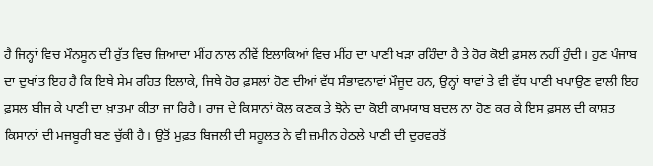ਹੈ ਜਿਨ੍ਹਾਂ ਵਿਚ ਮੌਨਸੂਨ ਦੀ ਰੁੱਤ ਵਿਚ ਜ਼ਿਆਦਾ ਮੀਂਹ ਨਾਲ ਨੀਵੇਂ ਇਲਾਕਿਆਂ ਵਿਚ ਮੀਂਹ ਦਾ ਪਾਣੀ ਖੜਾ ਰਹਿੰਦਾ ਹੈ ਤੇ ਹੋਰ ਕੋਈ ਫ਼ਸਲ ਨਹੀਂ ਹੁੰਦੀ। ਹੁਣ ਪੰਜਾਬ ਦਾ ਦੁਖਾਂਤ ਇਹ ਹੈ ਕਿ ਇਥੇ ਸੇਮ ਰਹਿਤ ਇਲਾਕੇ, ਜਿਥੇ ਹੋਰ ਫ਼ਸਲਾਂ ਹੋਣ ਦੀਆਂ ਵੱਧ ਸੰਭਾਵਨਾਵਾਂ ਮੌਜੂਦ ਹਨ, ਉਨ੍ਹਾਂ ਥਾਵਾਂ ਤੇ ਵੀ ਵੱਧ ਪਾਣੀ ਖਪਾਉਣ ਵਾਲੀ ਇਹ ਫ਼ਸਲ ਬੀਜ ਕੇ ਪਾਣੀ ਦਾ ਖ਼ਾਤਮਾ ਕੀਤਾ ਜਾ ਰਿਹੈ। ਰਾਜ ਦੇ ਕਿਸਾਨਾਂ ਕੋਲ ਕਣਕ ਤੇ ਝੋਨੇ ਦਾ ਕੋਈ ਕਾਮਯਾਬ ਬਦਲ ਨਾ ਹੋਣ ਕਰ ਕੇ ਇਸ ਫ਼ਸਲ ਦੀ ਕਾਸ਼ਤ ਕਿਸਾਨਾਂ ਦੀ ਮਜਬੂਰੀ ਬਣ ਚੁੱਕੀ ਹੈ। ਉਤੋਂ ਮੁਫ਼ਤ ਬਿਜਲੀ ਦੀ ਸਹੂਲਤ ਨੇ ਵੀ ਜ਼ਮੀਨ ਹੇਠਲੇ ਪਾਣੀ ਦੀ ਦੁਰਵਰਤੋਂ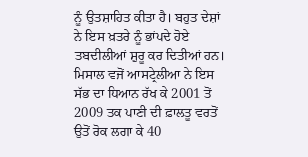ਨੂੰ ਉਤਸ਼ਾਹਿਤ ਕੀਤਾ ਹੈ। ਬਹੁਤ ਦੇਸ਼ਾਂ ਨੇ ਇਸ ਖ਼ਤਰੇ ਨੂੰ ਭਾਂਪਦੇ ਹੋਏ ਤਬਦੀਲੀਆਂ ਸ਼ੁਰੂ ਕਰ ਦਿਤੀਆਂ ਹਨ। ਮਿਸਾਲ ਵਜੋਂ ਆਸਟ੍ਰੇਲੀਆ ਨੇ ਇਸ ਸੱਭ ਦਾ ਧਿਆਨ ਰੱਖ ਕੇ 2001 ਤੋਂ 2009 ਤਕ ਪਾਣੀ ਦੀ ਫ਼ਾਲਤੂ ਵਰਤੋਂ ਉਤੋਂ ਰੋਕ ਲਗਾ ਕੇ 40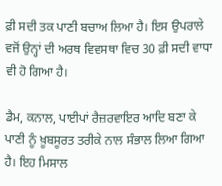ਫ਼ੀ ਸਦੀ ਤਕ ਪਾਣੀ ਬਚਾਅ ਲਿਆ ਹੈ। ਇਸ ਉਪਰਾਲੇ ਵਜੋਂ ਉਨ੍ਹਾਂ ਦੀ ਅਰਥ ਵਿਵਸਥਾ ਵਿਚ 30 ਫ਼ੀ ਸਦੀ ਵਾਧਾ ਵੀ ਹੋ ਗਿਆ ਹੈ।

ਡੈਮ, ਕਨਾਲ, ਪਾਈਪਾਂ ਰੈਜ਼ਰਵਾਇਰ ਆਦਿ ਬਣਾ ਕੇ ਪਾਣੀ ਨੂੰ ਖ਼ੂਬਸੂਰਤ ਤਰੀਕੇ ਨਾਲ ਸੰਭਾਲ ਲਿਆ ਗਿਆ ਹੈ। ਇਹ ਮਿਸਾਲ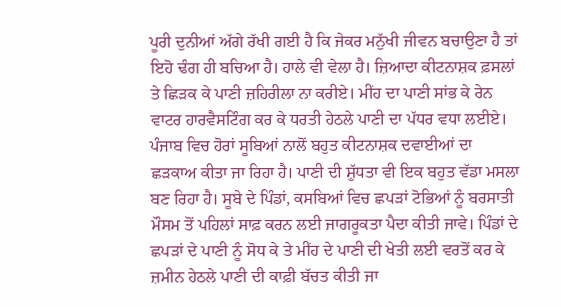ਪੂਰੀ ਦੁਨੀਆਂ ਅੱਗੇ ਰੱਖੀ ਗਈ ਹੈ ਕਿ ਜੇਕਰ ਮਨੁੱਖੀ ਜੀਵਨ ਬਚਾਉਣਾ ਹੈ ਤਾਂ ਇਹੋ ਢੰਗ ਹੀ ਬਚਿਆ ਹੈ। ਹਾਲੇ ਵੀ ਵੇਲਾ ਹੈ। ਜ਼ਿਆਦਾ ਕੀਟਨਾਸ਼ਕ ਫ਼ਸਲਾਂ ਤੇ ਛਿੜਕ ਕੇ ਪਾਣੀ ਜ਼ਹਿਰੀਲਾ ਨਾ ਕਰੀਏ। ਮੀਂਹ ਦਾ ਪਾਣੀ ਸਾਂਭ ਕੇ ਰੇਨ ਵਾਟਰ ਹਾਰਵੈਸਟਿੰਗ ਕਰ ਕੇ ਧਰਤੀ ਹੇਠਲੇ ਪਾਣੀ ਦਾ ਪੱਧਰ ਵਧਾ ਲਈਏ। ਪੰਜਾਬ ਵਿਚ ਹੋਰਾਂ ਸੂਬਿਆਂ ਨਾਲੋਂ ਬਹੁਤ ਕੀਟਨਾਸ਼ਕ ਦਵਾਈਆਂ ਦਾ ਛੜਕਾਅ ਕੀਤਾ ਜਾ ਰਿਹਾ ਹੈ। ਪਾਣੀ ਦੀ ਸ਼ੁੱਧਤਾ ਵੀ ਇਕ ਬਹੁਤ ਵੱਡਾ ਮਸਲਾ ਬਣ ਰਿਹਾ ਹੈ। ਸੂਬੇ ਦੇ ਪਿੰਡਾਂ, ਕਸਬਿਆਂ ਵਿਚ ਛਪੜਾਂ ਟੋਭਿਆਂ ਨੂੰ ਬਰਸਾਤੀ ਮੌਸਮ ਤੋਂ ਪਹਿਲਾਂ ਸਾਫ਼ ਕਰਨ ਲਈ ਜਾਗਰੂਕਤਾ ਪੈਦਾ ਕੀਤੀ ਜਾਵੇ। ਪਿੰਡਾਂ ਦੇ ਛਪੜਾਂ ਦੇ ਪਾਣੀ ਨੂੰ ਸੋਧ ਕੇ ਤੇ ਮੀਂਹ ਦੇ ਪਾਣੀ ਦੀ ਖੇਤੀ ਲਈ ਵਰਤੋਂ ਕਰ ਕੇ ਜ਼ਮੀਨ ਹੇਠਲੇ ਪਾਣੀ ਦੀ ਕਾਫ਼ੀ ਬੱਚਤ ਕੀਤੀ ਜਾ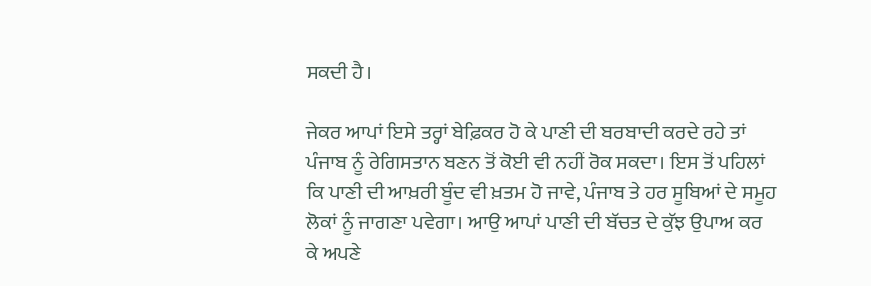ਸਕਦੀ ਹੈ।

ਜੇਕਰ ਆਪਾਂ ਇਸੇ ਤਰ੍ਹਾਂ ਬੇਫ਼ਿਕਰ ਹੋ ਕੇ ਪਾਣੀ ਦੀ ਬਰਬਾਦੀ ਕਰਦੇ ਰਹੇ ਤਾਂ ਪੰਜਾਬ ਨੂੰ ਰੇਗਿਸਤਾਨ ਬਣਨ ਤੋਂ ਕੋਈ ਵੀ ਨਹੀਂ ਰੋਕ ਸਕਦਾ। ਇਸ ਤੋਂ ਪਹਿਲਾਂ ਕਿ ਪਾਣੀ ਦੀ ਆਖ਼ਰੀ ਬੂੰਦ ਵੀ ਖ਼ਤਮ ਹੋ ਜਾਵੇ, ਪੰਜਾਬ ਤੇ ਹਰ ਸੂਬਿਆਂ ਦੇ ਸਮੂਹ ਲੋਕਾਂ ਨੂੰ ਜਾਗਣਾ ਪਵੇਗਾ। ਆਉ ਆਪਾਂ ਪਾਣੀ ਦੀ ਬੱਚਤ ਦੇ ਕੁੱਝ ਉਪਾਅ ਕਰ ਕੇ ਅਪਣੇ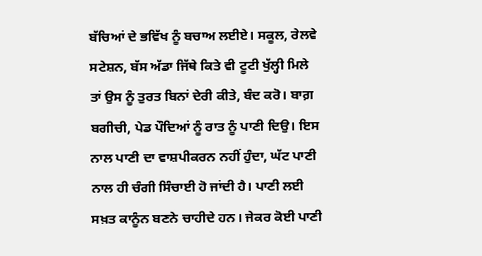ਬੱਚਿਆਂ ਦੇ ਭਵਿੱਖ ਨੂੰ ਬਚਾਅ ਲਈਏ। ਸਕੂਲ, ਰੇਲਵੇ ਸਟੇਸ਼ਨ, ਬੱਸ ਅੱਡਾ ਜਿੱਥੇ ਕਿਤੇ ਵੀ ਟੂਟੀ ਖੁੱਲ੍ਹੀ ਮਿਲੇ ਤਾਂ ਉਸ ਨੂੰ ਤੁਰਤ ਬਿਨਾਂ ਦੇਰੀ ਕੀਤੇ, ਬੰਦ ਕਰੋ। ਬਾਗ਼ ਬਗੀਚੀ, ਪੇਡ ਪੌਦਿਆਂ ਨੂੰ ਰਾਤ ਨੂੰ ਪਾਣੀ ਦਿਉ। ਇਸ ਨਾਲ ਪਾਣੀ ਦਾ ਵਾਸ਼ਪੀਕਰਨ ਨਹੀਂ ਹੁੰਦਾ, ਘੱਟ ਪਾਣੀ ਨਾਲ ਹੀ ਚੰਗੀ ਸਿੰਚਾਈ ਹੋ ਜਾਂਦੀ ਹੈ। ਪਾਣੀ ਲਈ ਸਖ਼ਤ ਕਾਨੂੰਨ ਬਣਨੇ ਚਾਹੀਦੇ ਹਨ। ਜੇਕਰ ਕੋਈ ਪਾਣੀ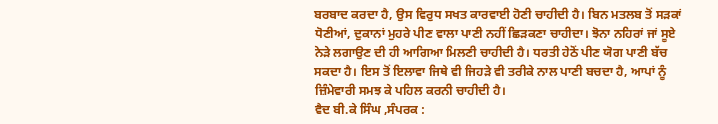ਬਰਬਾਦ ਕਰਦਾ ਹੈ, ਉਸ ਵਿਰੁਧ ਸਖਤ ਕਾਰਵਾਈ ਹੋਣੀ ਚਾਹੀਦੀ ਹੈ। ਬਿਨ ਮਤਲਬ ਤੋਂ ਸੜਕਾਂ ਧੋਣੀਆਂ, ਦੁਕਾਨਾਂ ਮੁਹਰੇ ਪੀਣ ਵਾਲਾ ਪਾਣੀ ਨਹੀਂ ਛਿੜਕਣਾ ਚਾਹੀਦਾ। ਝੋਨਾ ਨਹਿਰਾਂ ਜਾਂ ਸੂਏ ਨੇੜੇ ਲਗਾਉਣ ਦੀ ਹੀ ਆਗਿਆ ਮਿਲਣੀ ਚਾਹੀਦੀ ਹੈ। ਧਰਤੀ ਹੇਠੋਂ ਪੀਣ ਯੋਗ ਪਾਣੀ ਬੱਚ ਸਕਦਾ ਹੈ। ਇਸ ਤੋਂ ਇਲਾਵਾ ਜਿਥੇ ਵੀ ਜਿਹੜੇ ਵੀ ਤਰੀਕੇ ਨਾਲ ਪਾਣੀ ਬਚਦਾ ਹੈ, ਆਪਾਂ ਨੂੰ ਜ਼ਿੰਮੇਵਾਰੀ ਸਮਝ ਕੇ ਪਹਿਲ ਕਰਨੀ ਚਾਹੀਦੀ ਹੈ।
ਵੈਦ ਬੀ.ਕੇ ਸਿੰਘ ,ਸੰਪਰਕ :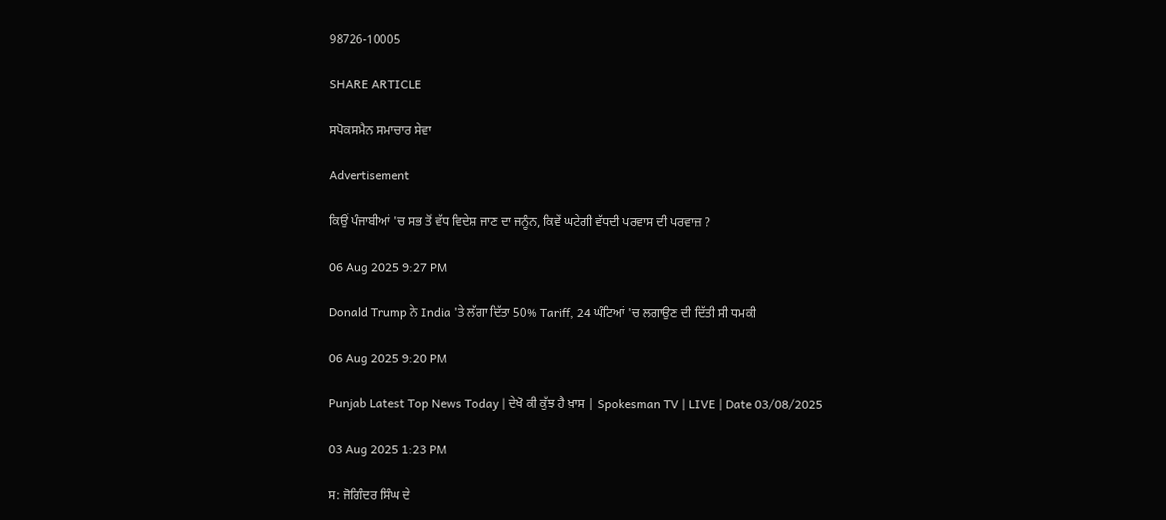98726-10005

SHARE ARTICLE

ਸਪੋਕਸਮੈਨ ਸਮਾਚਾਰ ਸੇਵਾ

Advertisement

ਕਿਉਂ ਪੰਜਾਬੀਆਂ 'ਚ ਸਭ ਤੋਂ ਵੱਧ ਵਿਦੇਸ਼ ਜਾਣ ਦਾ ਜਨੂੰਨ, ਕਿਵੇਂ ਘਟੇਗੀ ਵੱਧਦੀ ਪਰਵਾਸ ਦੀ ਪਰਵਾਜ਼ ?

06 Aug 2025 9:27 PM

Donald Trump ਨੇ India 'ਤੇ ਲੱਗਾ ਦਿੱਤਾ 50% Tariff, 24 ਘੰਟਿਆਂ 'ਚ ਲਗਾਉਣ ਦੀ ਦਿੱਤੀ ਸੀ ਧਮਕੀ

06 Aug 2025 9:20 PM

Punjab Latest Top News Today | ਦੇਖੋ ਕੀ ਕੁੱਝ ਹੈ ਖ਼ਾਸ | Spokesman TV | LIVE | Date 03/08/2025

03 Aug 2025 1:23 PM

ਸ: ਜੋਗਿੰਦਰ ਸਿੰਘ ਦੇ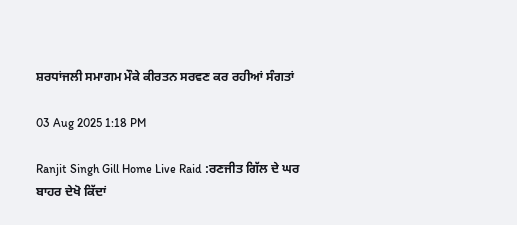ਸ਼ਰਧਾਂਜਲੀ ਸਮਾਗਮ ਮੌਕੇ ਕੀਰਤਨ ਸਰਵਣ ਕਰ ਰਹੀਆਂ ਸੰਗਤਾਂ

03 Aug 2025 1:18 PM

Ranjit Singh Gill Home Live Raid :ਰਣਜੀਤ ਗਿੱਲ ਦੇ ਘਰ ਬਾਹਰ ਦੇਖੋ ਕਿੱਦਾਂ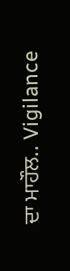ਦਾ ਮਾਹੌਲ.. Vigilance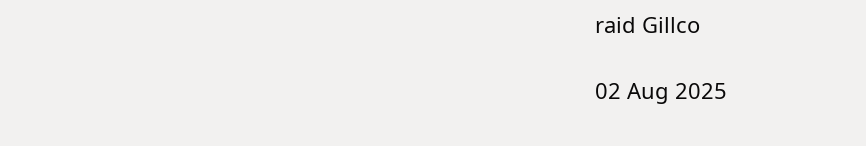raid Gillco

02 Aug 2025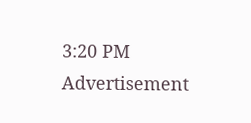3:20 PM
Advertisement